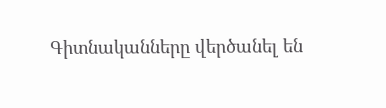Գիտնականները վերծանել են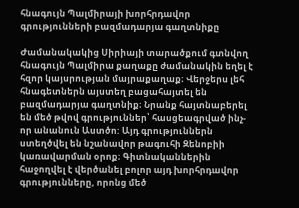հնագույն Պալմիրայի խորհրդավոր գրությունների բազմադարյա գաղտնիքը

Ժամանակակից Սիրիայի տարածքում գտնվող հնագույն Պալմիրա քաղաքը ժամանակին եղել է հզոր կայսրության մայրաքաղաք։ Վերջերս լեհ հնագետներն այստեղ բացահայտել են բազմադարյա գաղտնիք։ Նրանք հայտնաբերել են մեծ թվով գրություններ՝ հասցեագրված ինչ- որ անանուն Աստծո: Այդ գրություններն ստեղծվել են նշանավոր թագուհի Զենոբիի կառավարման օրոք։ Գիտնականներին հաջողվել է վերծանել բոլոր այդ խորհրդավոր գրությունները, որոնց մեծ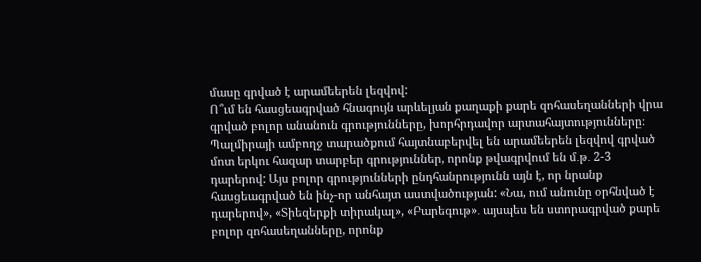մասը գրված է արամեերեն լեզվով:
Ո՞ւմ են հասցեագրված հնագույն արևելյան քաղաքի քարե զոհասեղանների վրա գրված բոլոր անանուն գրությունները, խորհրդավոր արտահայտությունները։
Պալմիրայի ամբողջ տարածքում հայտնաբերվել են արամեերեն լեզվով գրված մոտ երկու հազար տարբեր գրություններ, որոնք թվագրվում են մ․թ․ 2-3 դարերով: Այս բոլոր գրությունների ընդհանրությունն այն է, որ նրանք հասցեագրված են ինչ-որ անհայտ աստվածության: «Նա, ում անունը օրհնված է դարերով», «Տիեզերքի տիրակալ», «Բարեգութ»․ այսպես են ստորագրված քարե բոլոր զոհասեղանները, որոնք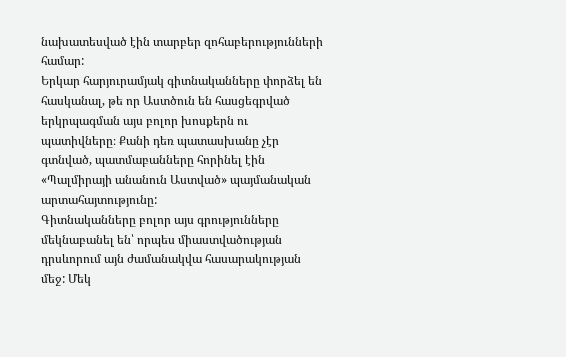նախատեսված էին տարբեր զոհաբերությունների համար:
Երկար հարյուրամյակ գիտնականները փորձել են հասկանալ, թե որ Աստծուն են հասցեգրված երկրպագման այս բոլոր խոսքերն ու պատիվները։ Քանի դեռ պատասխանը չէր գտնված, պատմաբանները հորինել էին «Պալմիրայի անանուն Աստված» պայմանական արտահայտությունը:
Գիտնականները բոլոր այս գրությունները մեկնաբանել են՝ որպես միաստվածության դրսևորում այն ժամանակվա հասարակության մեջ: Մեկ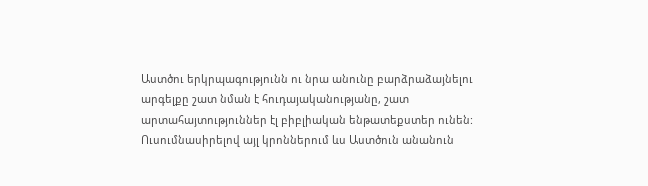Աստծու երկրպագությունն ու նրա անունը բարձրաձայնելու արգելքը շատ նման է հուդայականությանը, շատ արտահայտություններ էլ բիբլիական ենթատեքստեր ունեն:
Ուսումնասիրելով այլ կրոններում ևս Աստծուն անանուն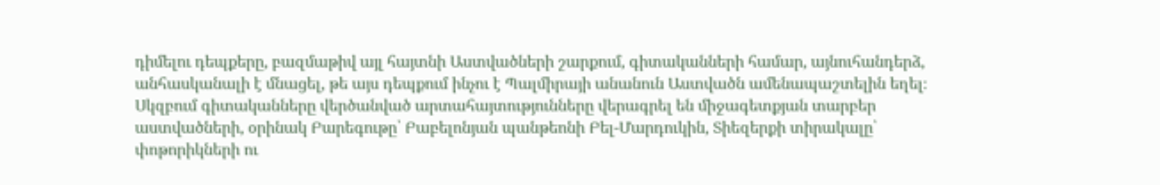դիմելու դեպքերը, բազմաթիվ այլ հայտնի Աստվածների շարքում, գիտականների համար, այնուհանդերձ, անհասկանալի է մնացել, թե այս դեպքում ինչու է Պալմիրայի անանուն Աստվածն ամենապաշտելին եղել։
Սկզբում գիտականները վերծանված արտահայտությունները վերագրել են միջագետքյան տարբեր աստվածների, օրինակ Բարեգութը՝ Բաբելոնյան պանթեոնի Բել-Մարդուկին, Տիեզերքի տիրակալը՝ փոթորիկների ու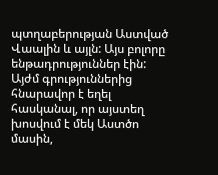պտղաբերության Աստված Վաալին և այլն: Այս բոլորը ենթադրություններ էին: Այժմ գրություններից հնարավոր է եղել հասկանալ, որ այստեղ խոսվում է մեկ Աստծո մասին,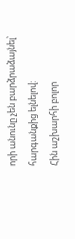որի անունը չեն բարձրաձայնել՝ հարգանքից ելնելով:
Հին աշխարհի բոլոր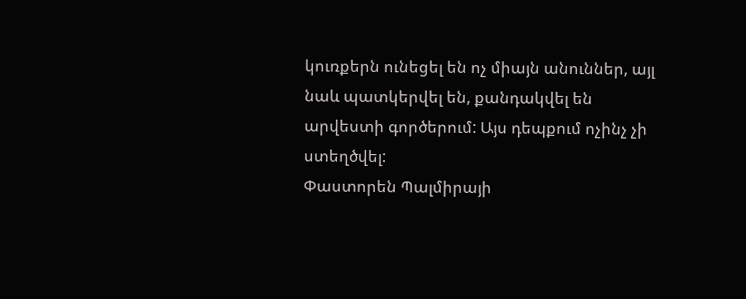կուռքերն ունեցել են ոչ միայն անուններ, այլ նաև պատկերվել են, քանդակվել են արվեստի գործերում: Այս դեպքում ոչինչ չի ստեղծվել:
Փաստորեն Պալմիրայի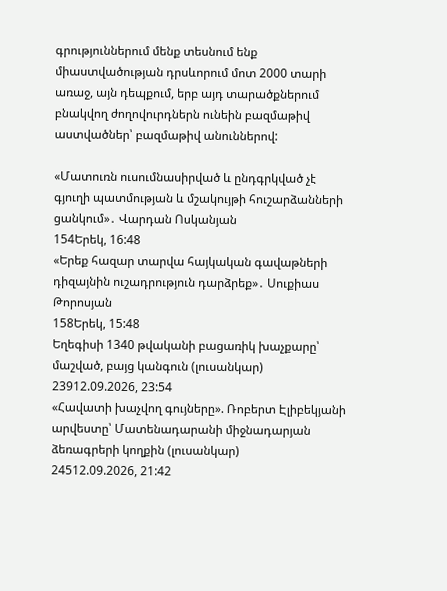գրություններում մենք տեսնում ենք միաստվածության դրսևորում մոտ 2000 տարի առաջ, այն դեպքում, երբ այդ տարածքներում բնակվող ժողովուրդներն ունեին բազմաթիվ աստվածներ՝ բազմաթիվ անուններով:

«Մատուռն ուսումնասիրված և ընդգրկված չէ գյուղի պատմության և մշակույթի հուշարձանների ցանկում»․ Վարդան Ոսկանյան
154Երեկ, 16:48
«Երեք հազար տարվա հայկական գավաթների դիզայնին ուշադրություն դարձրեք»․ Սուքիաս Թորոսյան
158Երեկ, 15:48
Եղեգիսի 1340 թվականի բացառիկ խաչքարը՝ մաշված, բայց կանգուն (լուսանկար)
23912.09.2026, 23:54
«Հավատի խաչվող գույները». Ռոբերտ Էլիբեկյանի արվեստը՝ Մատենադարանի միջնադարյան ձեռագրերի կողքին (լուսանկար)
24512.09.2026, 21:42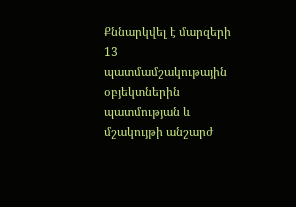Քննարկվել է մարզերի 13 պատմամշակութային օբյեկտներին պատմության և մշակույթի անշարժ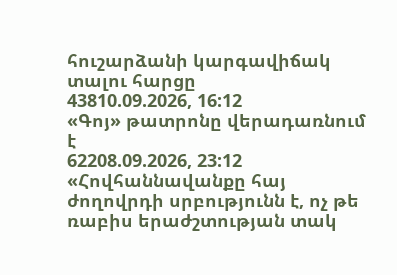հուշարձանի կարգավիճակ տալու հարցը
43810.09.2026, 16:12
«Գոյ» թատրոնը վերադառնում է
62208.09.2026, 23:12
«Հովհաննավանքը հայ ժողովրդի սրբությունն է, ոչ թե ռաբիս երաժշտության տակ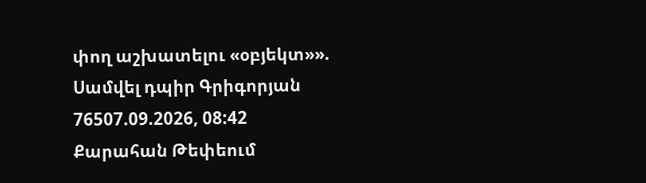փող աշխատելու «օբյեկտ»». Սամվել դպիր Գրիգորյան
76507.09.2026, 08:42
Քարահան Թեփեում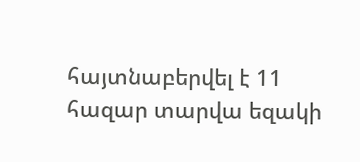հայտնաբերվել է 11 հազար տարվա եզակի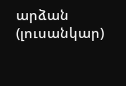արձան (լուսանկար)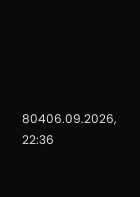80406.09.2026, 22:36